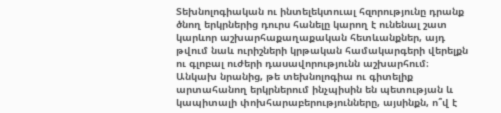Տեխնոլոգիական ու ինտելեկտուալ հզորությունը դրանք ծնող երկրներից դուրս հանելը կարող է ունենալ շատ կարևոր աշխարհաքաղաքական հետևանքներ, այդ թվում նաև ուրիշների կրթական համակարգերի վերելքն ու գլոբալ ուժերի դասավորությունն աշխարհում։
Անկախ նրանից, թե տեխնոլոգիա ու գիտելիք արտահանող երկրներում ինչպիսին են պետության և կապիտալի փոխհարաբերությունները, այսինքն, ո՞վ է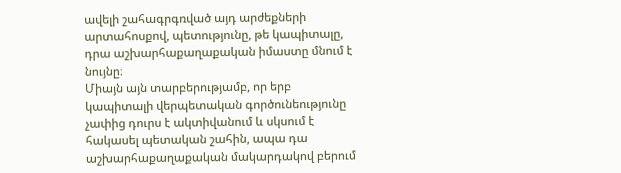ավելի շահագրգռված այդ արժեքների արտահոսքով, պետությունը, թե կապիտալը, դրա աշխարհաքաղաքական իմաստը մնում է նույնը։
Միայն այն տարբերությամբ, որ երբ կապիտալի վերպետական գործունեությունը չափից դուրս է ակտիվանում և սկսում է հակասել պետական շահին, ապա դա աշխարհաքաղաքական մակարդակով բերում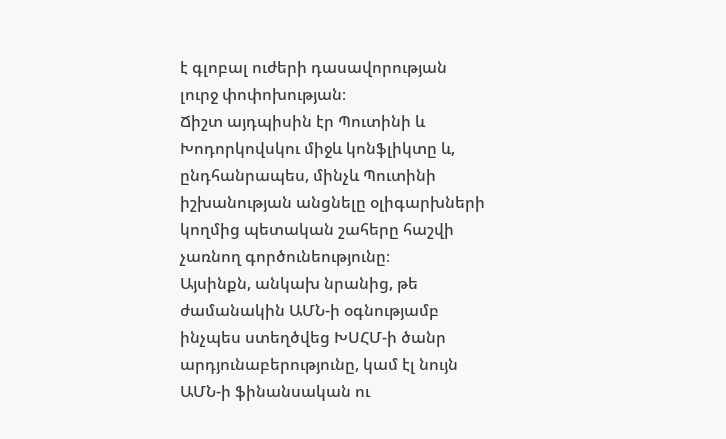է գլոբալ ուժերի դասավորության լուրջ փոփոխության։
Ճիշտ այդպիսին էր Պուտինի և Խոդորկովսկու միջև կոնֆլիկտը և, ընդհանրապես, մինչև Պուտինի իշխանության անցնելը օլիգարխների կողմից պետական շահերը հաշվի չառնող գործունեությունը։
Այսինքն, անկախ նրանից, թե ժամանակին ԱՄՆ-ի օգնությամբ ինչպես ստեղծվեց ԽՍՀՄ-ի ծանր արդյունաբերությունը, կամ էլ նույն ԱՄՆ-ի ֆինանսական ու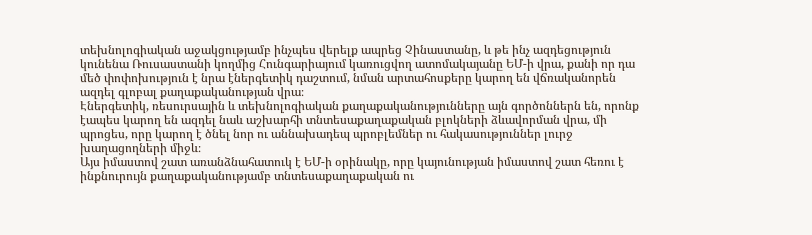տեխնոլոգիական աջակցությամբ ինչպես վերելք ապրեց Չինաստանը, և թե ինչ ազդեցություն կունենա Ռուսաստանի կողմից Հունգարիայում կառուցվող ատոմակայանը ԵՄ-ի վրա, քանի որ դա մեծ փոփոխություն է նրա էներգետիկ դաշտում, նման արտահոսքերը կարող են վճռականորեն ազդել գլոբալ քաղաքականության վրա։
Էներգետիկ, ռեսուրսային և տեխնոլոգիական քաղաքականությունները այն գործոններն են, որոնք էապես կարող են ազդել նաև աշխարհի տնտեսաքաղաքական բլոկների ձևավորման վրա, մի պրոցես, որը կարող է ծնել նոր ու աննախադեպ պրոբլեմներ ու հակասություններ լուրջ խաղացողների միջև։
Այս իմաստով շատ առանձնահատուկ է ԵՄ-ի օրինակը, որը կայունության իմաստով շատ հեռու է ինքնուրույն քաղաքականությամբ տնտեսաքաղաքական ու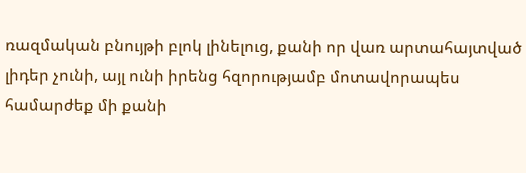ռազմական բնույթի բլոկ լինելուց, քանի որ վառ արտահայտված լիդեր չունի, այլ ունի իրենց հզորությամբ մոտավորապես համարժեք մի քանի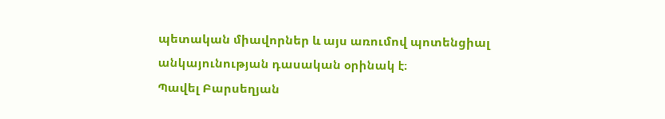պետական միավորներ և այս առումով պոտենցիալ անկայունության դասական օրինակ է։
Պավել Բարսեղյան